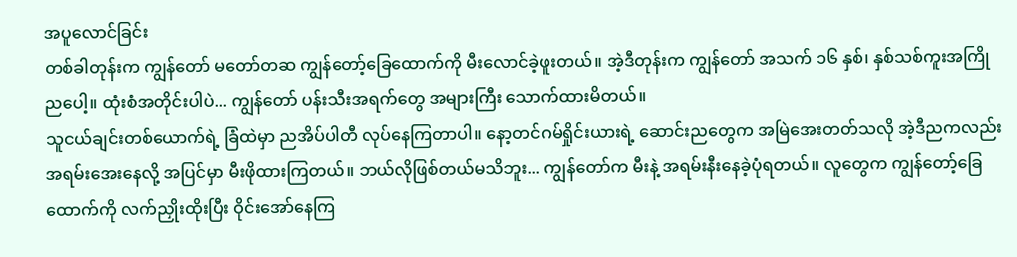အပူလောင်ခြင်း
တစ်ခါတုန်းက ကျွန်တော် မတော်တဆ ကျွန်တော့်ခြေထောက်ကို မီးလောင်ခဲ့ဖူးတယ်။ အဲ့ဒီတုန်းက ကျွန်တော် အသက် ၁၆ နှစ်၊ နှစ်သစ်ကူးအကြိုညပေါ့။ ထုံးစံအတိုင်းပါပဲ... ကျွန်တော် ပန်းသီးအရက်တွေ အများကြီး သောက်ထားမိတယ်။
သူငယ်ချင်းတစ်ယောက်ရဲ့ ခြံထဲမှာ ညအိပ်ပါတီ လုပ်နေကြတာပါ။ နော့တင်ဂမ်ရှိုင်းယားရဲ့ ဆောင်းညတွေက အမြဲအေးတတ်သလို အဲ့ဒီညကလည်း အရမ်းအေးနေလို့ အပြင်မှာ မီးဖိုထားကြတယ်။ ဘယ်လိုဖြစ်တယ်မသိဘူး... ကျွန်တော်က မီးနဲ့ အရမ်းနီးနေခဲ့ပုံရတယ်။ လူတွေက ကျွန်တော့်ခြေထောက်ကို လက်ညှိုးထိုးပြီး ဝိုင်းအော်နေကြ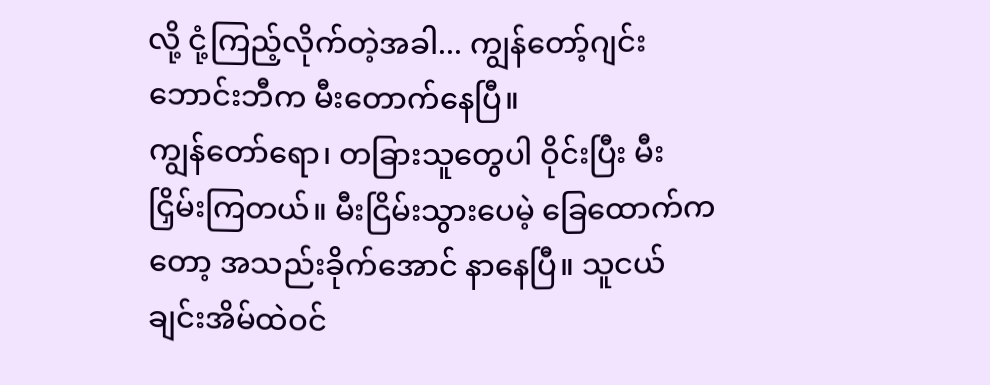လို့ ငုံ့ကြည့်လိုက်တဲ့အခါ... ကျွန်တော့်ဂျင်းဘောင်းဘီက မီးတောက်နေပြီ။
ကျွန်တော်ရော၊ တခြားသူတွေပါ ဝိုင်းပြီး မီးငြှိမ်းကြတယ်။ မီးငြိမ်းသွားပေမဲ့ ခြေထောက်ကတော့ အသည်းခိုက်အောင် နာနေပြီ။ သူငယ်ချင်းအိမ်ထဲဝင်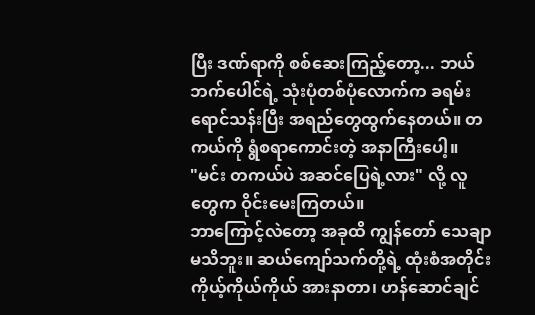ပြီး ဒဏ်ရာကို စစ်ဆေးကြည့်တော့... ဘယ်ဘက်ပေါင်ရဲ့ သုံးပုံတစ်ပုံလောက်က ခရမ်းရောင်သန်းပြီး အရည်တွေထွက်နေတယ်။ တကယ်ကို ရွံစရာကောင်းတဲ့ အနာကြီးပေါ့။
"မင်း တကယ်ပဲ အဆင်ပြေရဲ့လား" လို့ လူတွေက ဝိုင်းမေးကြတယ်။
ဘာကြောင့်လဲတော့ အခုထိ ကျွန်တော် သေချာမသိဘူး။ ဆယ်ကျော်သက်တို့ရဲ့ ထုံးစံအတိုင်း ကိုယ့်ကိုယ်ကိုယ် အားနာတာ၊ ဟန်ဆောင်ချင်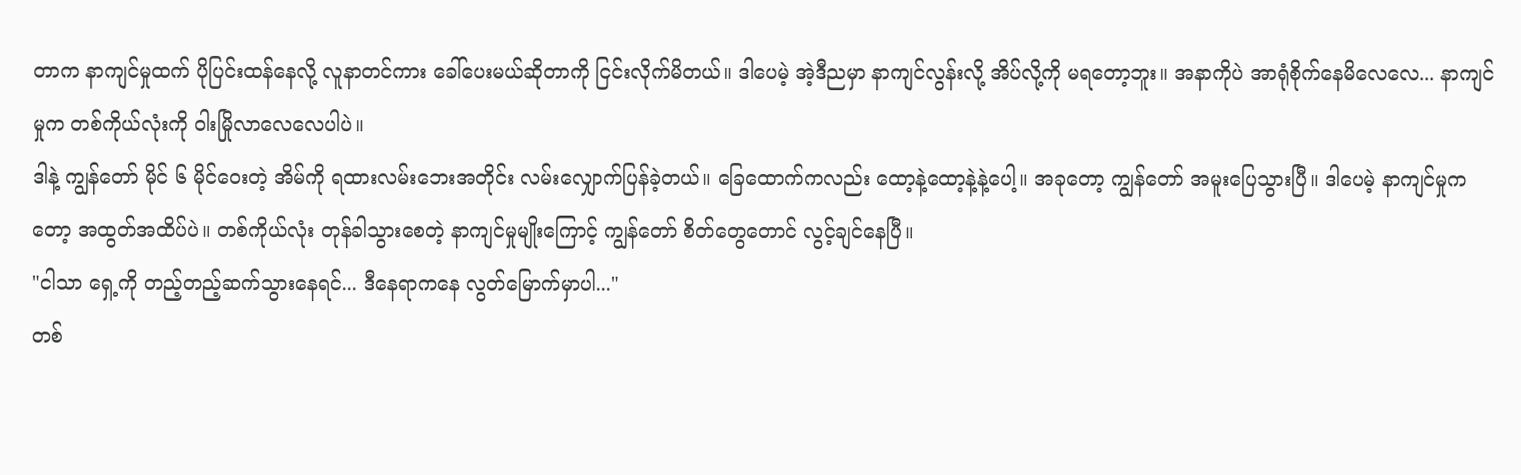တာက နာကျင်မှုထက် ပိုပြင်းထန်နေလို့ လူနာတင်ကား ခေါ်ပေးမယ်ဆိုတာကို ငြင်းလိုက်မိတယ်။ ဒါပေမဲ့ အဲ့ဒီညမှာ နာကျင်လွန်းလို့ အိပ်လို့ကို မရတော့ဘူး။ အနာကိုပဲ အာရုံစိုက်နေမိလေလေ... နာကျင်မှုက တစ်ကိုယ်လုံးကို ဝါးမြိုလာလေလေပါပဲ။
ဒါနဲ့ ကျွန်တော် မိုင် ၆ မိုင်ဝေးတဲ့ အိမ်ကို ရထားလမ်းဘေးအတိုင်း လမ်းလျှောက်ပြန်ခဲ့တယ်။ ခြေထောက်ကလည်း ထော့နဲ့ထော့နဲ့နဲ့ပေါ့။ အခုတော့ ကျွန်တော် အမူးပြေသွားပြီ။ ဒါပေမဲ့ နာကျင်မှုကတော့ အထွတ်အထိပ်ပဲ။ တစ်ကိုယ်လုံး တုန်ခါသွားစေတဲ့ နာကျင်မှုမျိုးကြောင့် ကျွန်တော် စိတ်တွေတောင် လွင့်ချင်နေပြီ။
"ငါသာ ရှေ့ကို တည့်တည့်ဆက်သွားနေရင်... ဒီနေရာကနေ လွတ်မြောက်မှာပါ..."
တစ်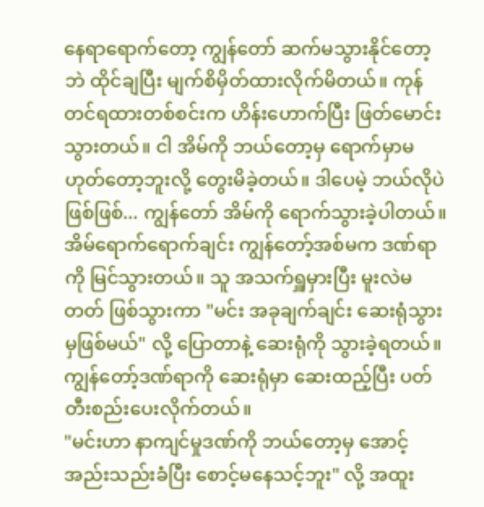နေရာရောက်တော့ ကျွန်တော် ဆက်မသွားနိုင်တော့ဘဲ ထိုင်ချပြီး မျက်စိမှိတ်ထားလိုက်မိတယ်။ ကုန်တင်ရထားတစ်စင်းက ဟိန်းဟောက်ပြီး ဖြတ်မောင်းသွားတယ်။ ငါ အိမ်ကို ဘယ်တော့မှ ရောက်မှာမဟုတ်တော့ဘူးလို့ တွေးမိခဲ့တယ်။ ဒါပေမဲ့ ဘယ်လိုပဲဖြစ်ဖြစ်... ကျွန်တော် အိမ်ကို ရောက်သွားခဲ့ပါတယ်။
အိမ်ရောက်ရောက်ချင်း ကျွန်တော့်အစ်မက ဒဏ်ရာကို မြင်သွားတယ်။ သူ အသက်ရှူမှားပြီး မူးလဲမတတ် ဖြစ်သွားကာ "မင်း အခုချက်ချင်း ဆေးရုံသွားမှဖြစ်မယ်" လို့ ပြောတာနဲ့ ဆေးရုံကို သွားခဲ့ရတယ်။ ကျွန်တော့်ဒဏ်ရာကို ဆေးရုံမှာ ဆေးထည့်ပြီး ပတ်တီးစည်းပေးလိုက်တယ်။
"မင်းဟာ နာကျင်မှုဒဏ်ကို ဘယ်တော့မှ အောင့်အည်းသည်းခံပြီး စောင့်မနေသင့်ဘူး" လို့ အထူး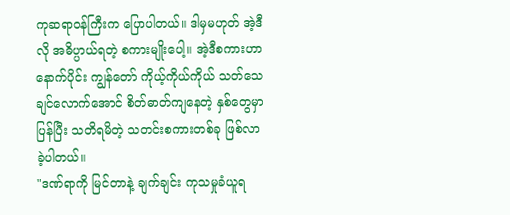ကုဆရာဝန်ကြီးက ပြောပါတယ်။ ဒါမှမဟုတ် အဲ့ဒီလို အဓိပ္ပာယ်ရတဲ့ စကားမျိုးပေါ့။ အဲ့ဒီစကားဟာ နောက်ပိုင်း ကျွန်တော် ကိုယ့်ကိုယ်ကိုယ် သတ်သေချင်လောက်အောင် စိတ်ဓာတ်ကျနေတဲ့ နှစ်တွေမှာ ပြန်ပြီး သတိရမိတဲ့ သတင်းစကားတစ်ခု ဖြစ်လာခဲ့ပါတယ်။
"ဒဏ်ရာကို မြင်တာနဲ့ ချက်ချင်း ကုသမှုခံယူရ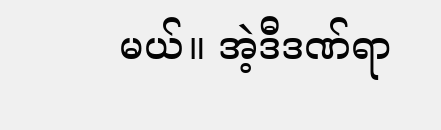မယ်။ အဲ့ဒီဒဏ်ရာ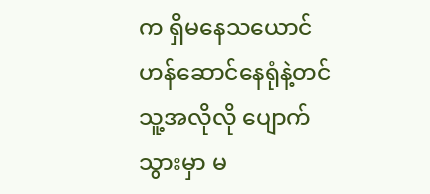က ရှိမနေသယောင် ဟန်ဆောင်နေရုံနဲ့တင် သူ့အလိုလို ပျောက်သွားမှာ မ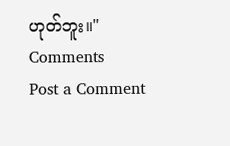ဟုတ်ဘူး။"
Comments
Post a Comment